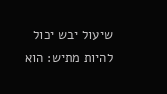שיעול יבש יכול להיות מתיש: הוא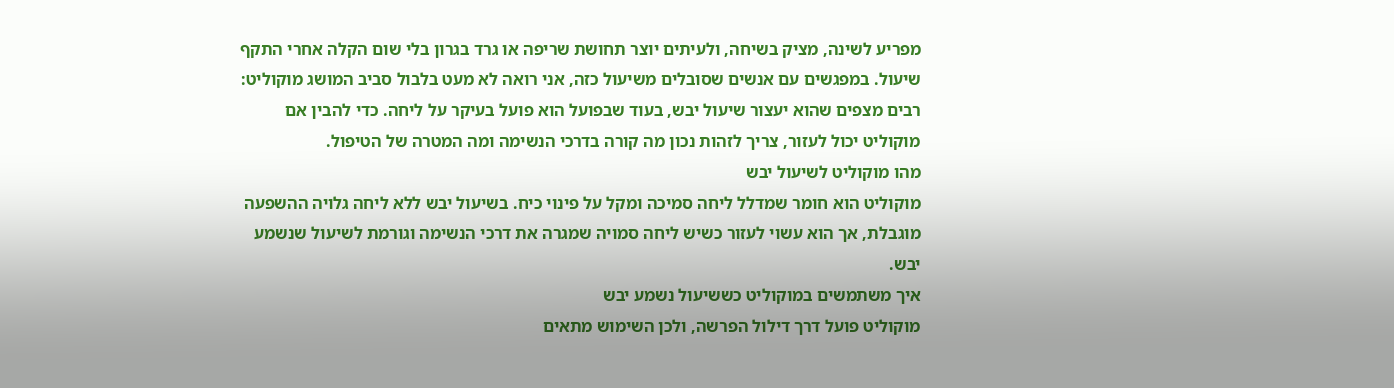מפריע לשינה, מציק בשיחה, ולעיתים יוצר תחושת שריפה או גרד בגרון בלי שום הקלה אחרי התקף שיעול. במפגשים עם אנשים שסובלים משיעול כזה, אני רואה לא מעט בלבול סביב המושג מוקוליט: רבים מצפים שהוא יעצור שיעול יבש, בעוד שבפועל הוא פועל בעיקר על ליחה. כדי להבין אם מוקוליט יכול לעזור, צריך לזהות נכון מה קורה בדרכי הנשימה ומה המטרה של הטיפול.
מהו מוקוליט לשיעול יבש
מוקוליט הוא חומר שמדלל ליחה סמיכה ומקל על פינוי כיח. בשיעול יבש ללא ליחה גלויה ההשפעה מוגבלת, אך הוא עשוי לעזור כשיש ליחה סמויה שמגרה את דרכי הנשימה וגורמת לשיעול שנשמע יבש.
איך משתמשים במוקוליט כששיעול נשמע יבש
מוקוליט פועל דרך דילול הפרשה, ולכן השימוש מתאים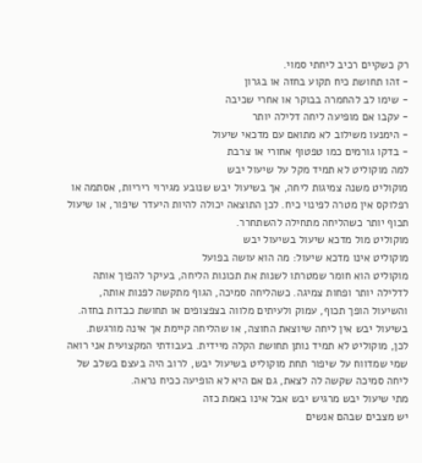רק כשקיים רכיב ליחתי סמוי.
- זהו תחושת כיח תקוע בחזה או בגרון
- שימו לב להחמרה בבוקר או אחרי שכיבה
- עקבו אם מופיעה ליחה דלילה יותר
- הימנעו משילוב לא מתואם עם מדכאי שיעול
- בדקו גורמים כמו טפטוף אחורי או צרבת
למה מוקוליט לא תמיד מקל על שיעול יבש
מוקוליט משנה צמיגות ליחה, אך בשיעול יבש שנובע מגירוי ריריות, אסתמה או רפלוקס אין מטרה לפינוי כיח. לכן התוצאה יכולה להיות היעדר שיפור, או שיעול תכוף יותר כשהליחה מתחילה להשתחרר.
מוקוליט מול מדכא שיעול בשיעול יבש
מוקוליט אינו מדכא שיעול: מה הוא עושה בפועל
מוקוליט הוא חומר שמטרתו לשנות את תכונות הליחה, בעיקר להפוך אותה לדלילה יותר ופחות צמיגה. כשהליחה סמיכה, הגוף מתקשה לפנות אותה, והשיעול הופך תכוף, עמוק ולעיתים מלווה בצפצופים או תחושת כבדות בחזה.
בשיעול יבש אין ליחה שיוצאת החוצה, או שהליחה קיימת אך אינה מורגשת. לכן, מוקוליט לא תמיד נותן תחושת הקלה מיידית. בעבודתי המקצועית אני רואה שמי שמדווח על שיפור תחת מוקוליט בשיעול יבש, לרוב היה בעצם בשלב של ליחה סמיכה שקשה לה לצאת, גם אם היא לא הופיעה ככיח נראה.
מתי שיעול יבש מרגיש יבש אבל אינו באמת כזה
יש מצבים שבהם אנשים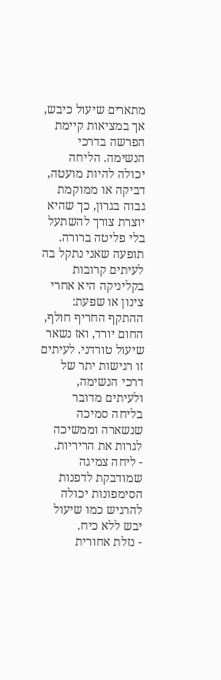מתארים שיעול כיבש, אך במציאות קיימת הפרשה בדרכי הנשימה. הליחה יכולה להיות מועטה, דביקה או ממוקמת גבוה בגרון, כך שהיא יוצרת צורך להשתעל בלי פליטה ברורה.
תופעה שאני נתקל בה לעיתים קרובות בקליניקה היא אחרי צינון או שפעת: ההתקף החריף חולף, החום יורד, ואז נשאר שיעול טורדני. לעיתים זו רגישות יתר של דרכי הנשימה, ולעיתים מדובר בליחה סמיכה שנשארה וממשיכה לגרות את הריריות.
- ליחה צמיגה שמודבקת לדפנות הסימפונות יכולה להרגיש כמו שיעול יבש ללא כיח.
- נזלת אחורית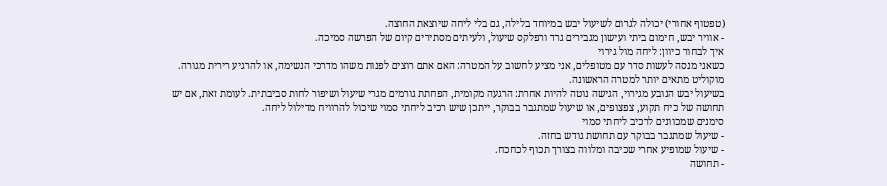(טפטוף אחורי) יכולה לגרום לשיעול יבש במיוחד בלילה, גם בלי ליחה שיוצאת החוצה.
- אוויר יבש, חימום ביתי ועישון מגבירים גרד ורפלקס שיעול, ולעיתים מסתירים קיום של הפרשה סמיכה.
איך לבחור כיוון: ליחה מול גירוי
כשאני מנסה לעשות סדר עם מטופלים, אני מציע לחשוב על המטרה: האם אתם רוצים לפנות משהו מדרכי הנשימה, או להרגיע רירית מגורה. מוקוליט מתאים יותר למטרה הראשונה.
בשיעול יבש הנובע מגירוי, הגישה נוטה להיות אחרת: הרגעה מקומית, הפחתת גורמים מגרי שיעול ושיפור לחות סביבתית. לעומת זאת, אם יש תחושה של כיח תקוע, צפצופים, או שיעול שמתגבר בבוקר, ייתכן שיש רכיב ליחתי סמוי שיכול להרוויח מדילול ליחה.
סימנים שמכוונים לרכיב ליחתי סמוי
- שיעול שמתגבר בבוקר עם תחושת גודש בחזה.
- שיעול שמופיע אחרי שכיבה ומלווה בצורך תכוף לכחכח.
- תחושה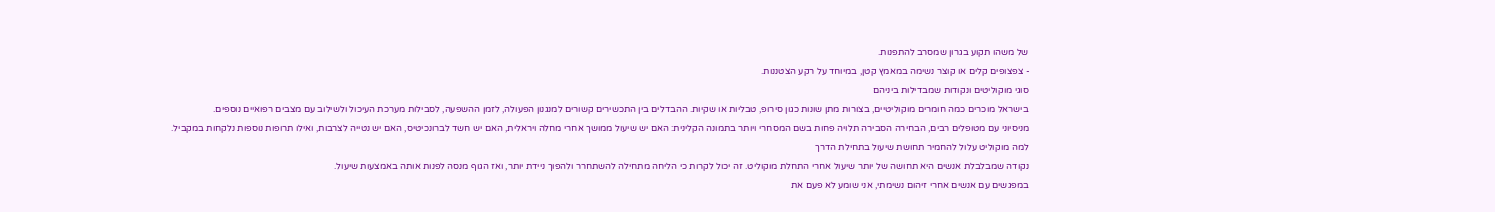של משהו תקוע בגרון שמסרב להתפנות.
- צפצופים קלים או קוצר נשימה במאמץ קטן, במיוחד על רקע הצטננות.
סוגי מוקוליטים ונקודות שמבדילות ביניהם
בישראל מוכרים כמה חומרים מוקוליטיים, בצורות מתן שונות כגון סירופ, טבליות או שקיות. ההבדלים בין התכשירים קשורים למנגנון הפעולה, לזמן ההשפעה, לסבילות מערכת העיכול ולשילוב עם מצבים רפואיים נוספים.
מניסיוני עם מטופלים רבים, הבחירה הסבירה תלויה פחות בשם המסחרי ויותר בתמונה הקלינית: האם יש שיעול ממושך אחרי מחלה ויראלית, האם יש חשד לברונכיטיס, האם יש נטייה לצרבות, ואילו תרופות נוספות נלקחות במקביל.
למה מוקוליט עלול להחמיר תחושת שיעול בתחילת הדרך
נקודה שמבלבלת אנשים היא תחושה של יותר שיעול אחרי התחלת מוקוליט. זה יכול לקרות כי הליחה מתחילה להשתחרר ולהפוך ניידת יותר, ואז הגוף מנסה לפנות אותה באמצעות שיעול.
במפגשים עם אנשים אחרי זיהום נשימתי, אני שומע לא פעם את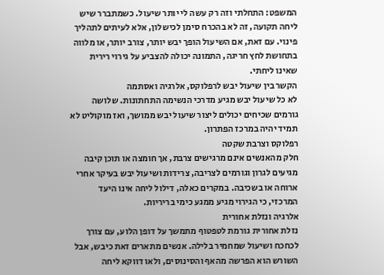המשפט: התחלתי וזה רק עשה לי יותר שיעול. כשמתברר שיש ליחה תקועה, זה לא בהכרח סימן לכישלון, אלא לעיתים לתהליך פינוי. עם זאת, אם השיעול הופך יבש יותר, צורב יותר, או מלווה בתחושת לחץ חריגה, התמונה יכולה להצביע על גירוי רירית שאינו ליחתי.
הקשר בין שיעול יבש לרפלוקס, אלרגיה ואסתמה
לא כל שיעול יבש מגיע מדרכי הנשימה התחתונות. שלושה גורמים שכיחים יכולים ליצור שיעול יבש ממושך, ואז מוקוליט לא תמיד יהיה במרכז הפתרון.
רפלוקס וצרבת שקטה
חלק מהאנשים אינם מרגישים צרבת, אך חומצה או תוכן קיבה מגיעים לגרון וגורמים לצריבה, צרידות ושיעול יבש בעיקר אחרי ארוחה או בשכיבה. במקרים כאלה, דילול ליחה אינו היעד המרכזי, כי הגירוי מגיע ממגע כימי בריריות.
אלרגיה ונזלת אחורית
נזלת אחורית גורמת לטפטוף מתמשך על דופן הלוע, עם צורך לכחכח ושיעול שמחמיר בלילה. אנשים מתארים זאת כיבש, אבל השורש הוא הפרשה מהאף והסינוסים, ולאו דווקא ליחה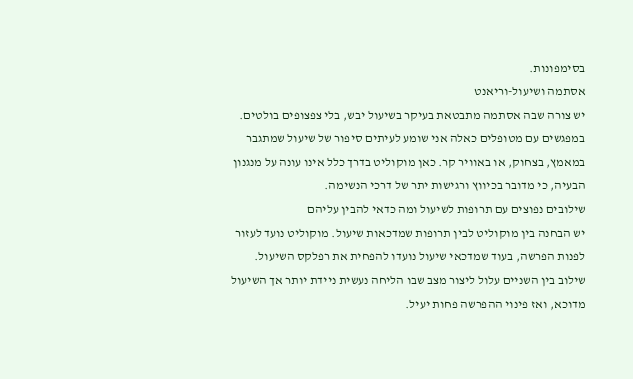בסימפונות.
אסתמה ושיעול-וריאנט
יש צורה שבה אסתמה מתבטאת בעיקר בשיעול יבש, בלי צפצופים בולטים. במפגשים עם מטופלים כאלה אני שומע לעיתים סיפור של שיעול שמתגבר במאמץ, בצחוק, או באוויר קר. כאן מוקוליט בדרך כלל אינו עונה על מנגנון הבעיה, כי מדובר בכיווץ ורגישות יתר של דרכי הנשימה.
שילובים נפוצים עם תרופות לשיעול ומה כדאי להבין עליהם
יש הבחנה בין מוקוליט לבין תרופות שמדכאות שיעול. מוקוליט נועד לעזור לפנות הפרשה, בעוד שמדכאי שיעול נועדו להפחית את רפלקס השיעול. שילוב בין השניים עלול ליצור מצב שבו הליחה נעשית ניידת יותר אך השיעול מדוכא, ואז פינוי ההפרשה פחות יעיל.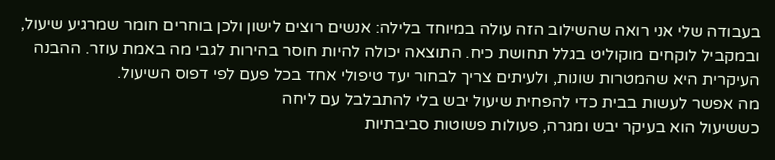בעבודה שלי אני רואה שהשילוב הזה עולה במיוחד בלילה: אנשים רוצים לישון ולכן בוחרים חומר שמרגיע שיעול, ובמקביל לוקחים מוקוליט בגלל תחושת כיח. התוצאה יכולה להיות חוסר בהירות לגבי מה באמת עוזר. ההבנה העיקרית היא שהמטרות שונות, ולעיתים צריך לבחור יעד טיפולי אחד בכל פעם לפי דפוס השיעול.
מה אפשר לעשות בבית כדי להפחית שיעול יבש בלי להתבלבל עם ליחה
כששיעול הוא בעיקר יבש ומגרה, פעולות פשוטות סביבתיות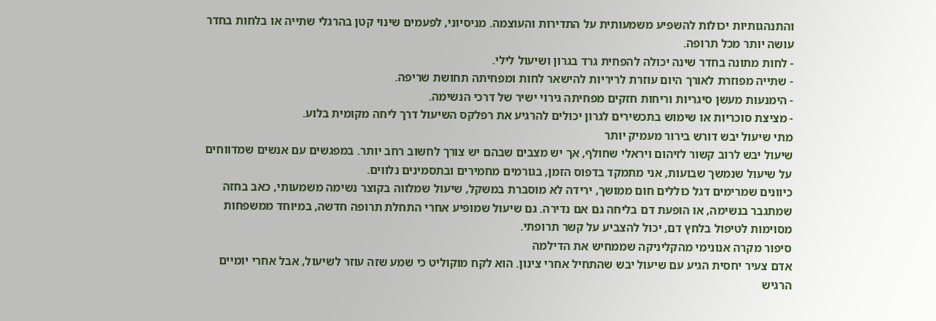והתנהגותיות יכולות להשפיע משמעותית על התדירות והעוצמה. מניסיוני, לפעמים שינוי קטן בהרגלי שתייה או בלחות בחדר עושה יותר מכל תרופה.
- לחות מתונה בחדר שינה יכולה להפחית גרד בגרון ושיעול לילי.
- שתייה מפוזרת לאורך היום עוזרת לריריות להישאר לחות ומפחיתה תחושת שריפה.
- הימנעות מעשן סיגריות וריחות חזקים מפחיתה גירוי ישיר של דרכי הנשימה.
- מציצת סוכריות או שימוש בתכשירים לגרון יכולים להרגיע את רפלקס השיעול דרך ליחה מקומית בלוע.
מתי שיעול יבש דורש בירור מעמיק יותר
שיעול יבש לרוב קשור לזיהום ויראלי שחולף, אך יש מצבים שבהם יש צורך לחשוב רחב יותר. במפגשים עם אנשים שמדווחים על שיעול שנמשך שבועות, אני מתמקד בדפוס הזמן, בגורמים מחמירים ובתסמינים נלווים.
כיוונים שמרימים דגל כוללים חום ממושך, ירידה לא מוסברת במשקל, שיעול שמלווה בקוצר נשימה משמעותי, כאב בחזה שמתגבר בנשימה, או הופעת דם בליחה גם אם נדירה. גם שיעול שמופיע אחרי התחלת תרופה חדשה, במיוחד ממשפחות מסוימות לטיפול בלחץ דם, יכול להצביע על קשר תרופתי.
סיפור מקרה אנונימי מהקליניקה שממחיש את הדילמה
אדם צעיר יחסית הגיע עם שיעול יבש שהתחיל אחרי צינון. הוא לקח מוקוליט כי שמע שזה עוזר לשיעול, אבל אחרי יומיים הרגיש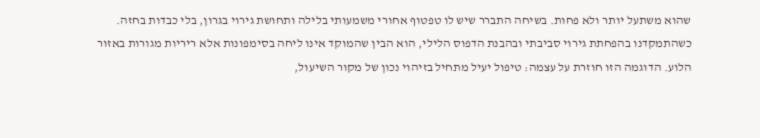שהוא משתעל יותר ולא פחות. בשיחה התברר שיש לו טפטוף אחורי משמעותי בלילה ותחושת גירוי בגרון, בלי כבדות בחזה.
כשהתמקדנו בהפחתת גירוי סביבתי ובהבנת הדפוס הלילי, הוא הבין שהמוקד אינו ליחה בסימפונות אלא ריריות מגורות באזור הלוע. הדוגמה הזו חוזרת על עצמה: טיפול יעיל מתחיל בזיהוי נכון של מקור השיעול,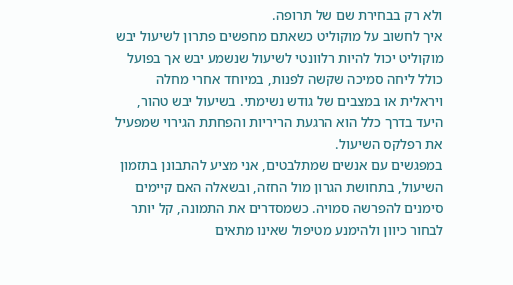ולא רק בבחירת שם של תרופה.
איך לחשוב על מוקוליט כשאתם מחפשים פתרון לשיעול יבש
מוקוליט יכול להיות רלוונטי לשיעול שנשמע יבש אך בפועל כולל ליחה סמיכה שקשה לפנות, במיוחד אחרי מחלה ויראלית או במצבים של גודש נשימתי. בשיעול יבש טהור, היעד בדרך כלל הוא הרגעת הריריות והפחתת הגירוי שמפעיל את רפלקס השיעול.
במפגשים עם אנשים שמתלבטים, אני מציע להתבונן בתזמון השיעול, בתחושת הגרון מול החזה, ובשאלה האם קיימים סימנים להפרשה סמויה. כשמסדרים את התמונה, קל יותר לבחור כיוון ולהימנע מטיפול שאינו מתאים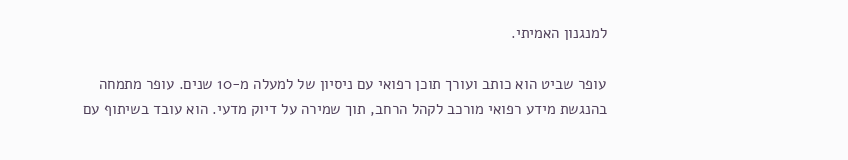למנגנון האמיתי.

עופר שביט הוא כותב ועורך תוכן רפואי עם ניסיון של למעלה מ-10 שנים. עופר מתמחה בהנגשת מידע רפואי מורכב לקהל הרחב, תוך שמירה על דיוק מדעי. הוא עובד בשיתוף עם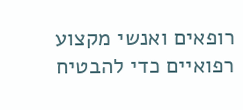רופאים ואנשי מקצוע רפואיים כדי להבטיח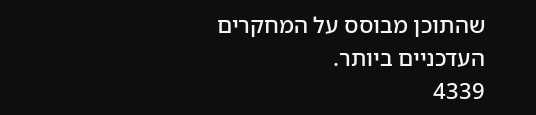שהתוכן מבוסס על המחקרים העדכניים ביותר.
4339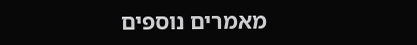מאמרים נוספים